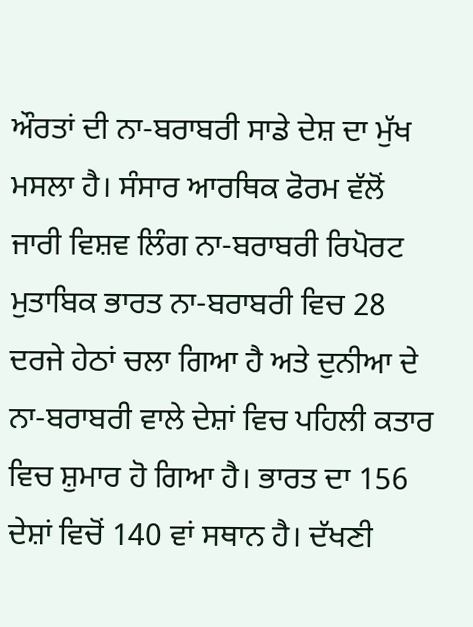ਔਰਤਾਂ ਦੀ ਨਾ-ਬਰਾਬਰੀ ਸਾਡੇ ਦੇਸ਼ ਦਾ ਮੁੱਖ ਮਸਲਾ ਹੈ। ਸੰਸਾਰ ਆਰਥਿਕ ਫੋਰਮ ਵੱਲੋਂ ਜਾਰੀ ਵਿਸ਼ਵ ਲਿੰਗ ਨਾ-ਬਰਾਬਰੀ ਰਿਪੋਰਟ ਮੁਤਾਬਿਕ ਭਾਰਤ ਨਾ-ਬਰਾਬਰੀ ਵਿਚ 28 ਦਰਜੇ ਹੇਠਾਂ ਚਲਾ ਗਿਆ ਹੈ ਅਤੇ ਦੁਨੀਆ ਦੇ ਨਾ-ਬਰਾਬਰੀ ਵਾਲੇ ਦੇਸ਼ਾਂ ਵਿਚ ਪਹਿਲੀ ਕਤਾਰ ਵਿਚ ਸ਼ੁਮਾਰ ਹੋ ਗਿਆ ਹੈ। ਭਾਰਤ ਦਾ 156 ਦੇਸ਼ਾਂ ਵਿਚੋਂ 140 ਵਾਂ ਸਥਾਨ ਹੈ। ਦੱਖਣੀ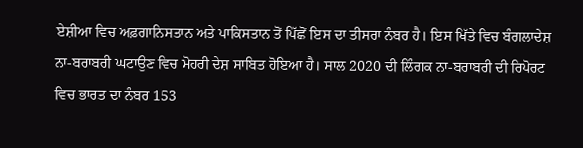ਏਸ਼ੀਆ ਵਿਚ ਅਫ਼ਗਾਨਿਸਤਾਨ ਅਤੇ ਪਾਕਿਸਤਾਨ ਤੋਂ ਪਿੱਛੋਂ ਇਸ ਦਾ ਤੀਸਰਾ ਨੰਬਰ ਹੈ। ਇਸ ਖਿੱਤੇ ਵਿਚ ਬੰਗਲਾਦੇਸ਼ ਨਾ-ਬਰਾਬਰੀ ਘਟਾਉਣ ਵਿਚ ਮੋਹਰੀ ਦੇਸ਼ ਸਾਬਿਤ ਹੋਇਆ ਹੈ। ਸਾਲ 2020 ਦੀ ਲਿੰਗਕ ਨਾ-ਬਰਾਬਰੀ ਦੀ ਰਿਪੋਰਟ ਵਿਚ ਭਾਰਤ ਦਾ ਨੰਬਰ 153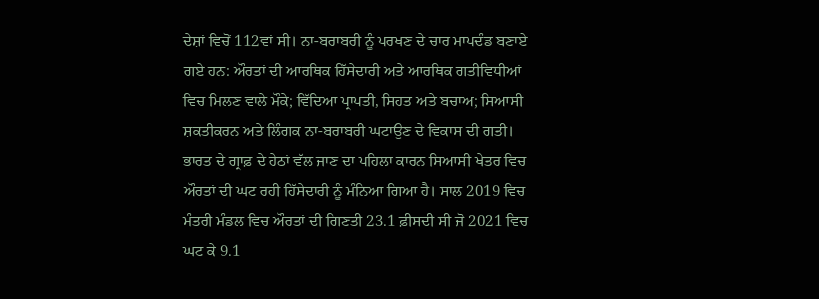ਦੇਸ਼ਾਂ ਵਿਚੋਂ 112ਵਾਂ ਸੀ। ਨਾ-ਬਰਾਬਰੀ ਨੂੰ ਪਰਖਣ ਦੇ ਚਾਰ ਮਾਪਦੰਡ ਬਣਾਏ ਗਏ ਹਨ: ਔਰਤਾਂ ਦੀ ਆਰਥਿਕ ਹਿੱਸੇਦਾਰੀ ਅਤੇ ਆਰਥਿਕ ਗਤੀਵਿਧੀਆਂ ਵਿਚ ਮਿਲਣ ਵਾਲੇ ਮੌਕੇ; ਵਿੱਦਿਆ ਪ੍ਰਾਪਤੀ, ਸਿਹਤ ਅਤੇ ਬਚਾਅ; ਸਿਆਸੀ ਸ਼ਕਤੀਕਰਨ ਅਤੇ ਲਿੰਗਕ ਨਾ-ਬਰਾਬਰੀ ਘਟਾਉਣ ਦੇ ਵਿਕਾਸ ਦੀ ਗਤੀ।
ਭਾਰਤ ਦੇ ਗ੍ਰਾਫ਼ ਦੇ ਹੇਠਾਂ ਵੱਲ ਜਾਣ ਦਾ ਪਹਿਲਾ ਕਾਰਨ ਸਿਆਸੀ ਖੇਤਰ ਵਿਚ ਔਰਤਾਂ ਦੀ ਘਟ ਰਹੀ ਹਿੱਸੇਦਾਰੀ ਨੂੰ ਮੰਨਿਆ ਗਿਆ ਹੈ। ਸਾਲ 2019 ਵਿਚ ਮੰਤਰੀ ਮੰਡਲ ਵਿਚ ਔਰਤਾਂ ਦੀ ਗਿਣਤੀ 23.1 ਫ਼ੀਸਦੀ ਸੀ ਜੋ 2021 ਵਿਚ ਘਟ ਕੇ 9.1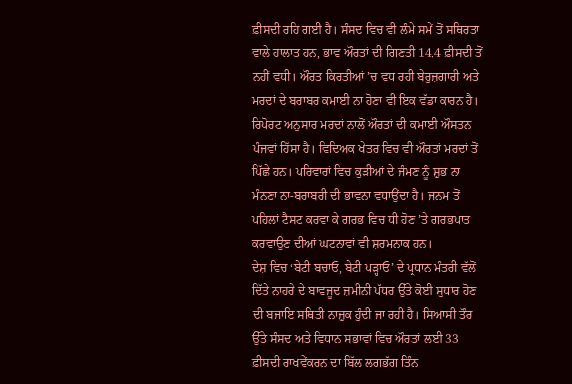ਫ਼ੀਸਦੀ ਰਹਿ ਗਈ ਹੈ। ਸੰਸਦ ਵਿਚ ਵੀ ਲੰਮੇ ਸਮੇਂ ਤੋਂ ਸਥਿਰਤਾ ਵਾਲੇ ਹਾਲਾਤ ਹਨ, ਭਾਵ ਔਰਤਾਂ ਦੀ ਗਿਣਤੀ 14.4 ਫ਼ੀਸਦੀ ਤੋਂ ਨਹੀਂ ਵਧੀ। ਔਰਤ ਕਿਰਤੀਆਂ ’ਚ ਵਧ ਰਹੀ ਬੇਰੁਜ਼ਗਾਰੀ ਅਤੇ ਮਰਦਾਂ ਦੇ ਬਰਾਬਰ ਕਮਾਈ ਨਾ ਹੋਣਾ ਵੀ ਇਕ ਵੱਡਾ ਕਾਰਨ ਹੈ। ਰਿਪੋਰਟ ਅਨੁਸਾਰ ਮਰਦਾਂ ਨਾਲੋਂ ਔਰਤਾਂ ਦੀ ਕਮਾਈ ਔਸਤਨ ਪੰਜਵਾਂ ਹਿੱਸਾ ਹੈ। ਵਿਦਿਅਕ ਖੇਤਰ ਵਿਚ ਵੀ ਔਰਤਾਂ ਮਰਦਾਂ ਤੋਂ ਪਿੱਛੇ ਹਨ। ਪਰਿਵਾਰਾਂ ਵਿਚ ਕੁੜੀਆਂ ਦੇ ਜੰਮਣ ਨੂੰ ਸ਼ੁਭ ਨਾ ਮੰਨਣਾ ਨਾ-ਬਰਾਬਰੀ ਦੀ ਭਾਵਨਾ ਵਧਾਉਂਦਾ ਹੈ। ਜਨਮ ਤੋਂ ਪਹਿਲਾਂ ਟੈਸਟ ਕਰਵਾ ਕੇ ਗਰਭ ਵਿਚ ਧੀ ਹੋਣ ’ਤੇ ਗਰਭਪਾਤ ਕਰਵਾਉਣ ਦੀਆਂ ਘਟਨਾਵਾਂ ਵੀ ਸ਼ਰਮਨਾਕ ਹਨ।
ਦੇਸ਼ ਵਿਚ ‘ਬੇਟੀ ਬਚਾਓ, ਬੇਟੀ ਪੜ੍ਹਾਓ’ ਦੇ ਪ੍ਰਧਾਨ ਮੰਤਰੀ ਵੱਲੋਂ ਦਿੱਤੇ ਨਾਹਰੇ ਦੇ ਬਾਵਜੂਦ ਜ਼ਮੀਨੀ ਪੱਧਰ ਉੱਤੇ ਕੋਈ ਸੁਧਾਰ ਹੋਣ ਦੀ ਬਜਾਇ ਸਥਿਤੀ ਨਾਜ਼ੁਕ ਹੁੰਦੀ ਜਾ ਰਹੀ ਹੈ। ਸਿਆਸੀ ਤੌਰ ਉੱਤੇ ਸੰਸਦ ਅਤੇ ਵਿਧਾਨ ਸਭਾਵਾਂ ਵਿਚ ਔਰਤਾਂ ਲਈ 33 ਫ਼ੀਸਦੀ ਰਾਖਵੇਂਕਰਨ ਦਾ ਬਿੱਲ ਲਗਭੱਗ ਤਿੰਨ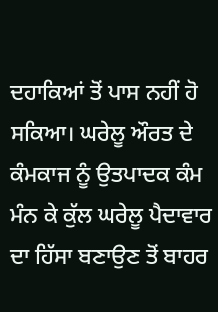ਦਹਾਕਿਆਂ ਤੋਂ ਪਾਸ ਨਹੀਂ ਹੋ ਸਕਿਆ। ਘਰੇਲੂ ਔਰਤ ਦੇ ਕੰਮਕਾਜ ਨੂੰ ਉਤਪਾਦਕ ਕੰਮ ਮੰਨ ਕੇ ਕੁੱਲ ਘਰੇਲੂ ਪੈਦਾਵਾਰ ਦਾ ਹਿੱਸਾ ਬਣਾਉਣ ਤੋਂ ਬਾਹਰ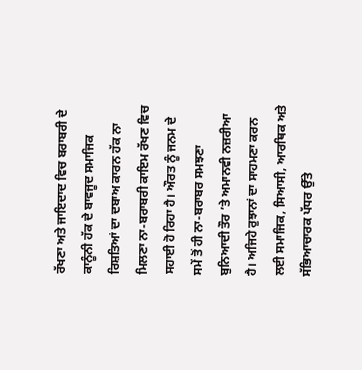ਰੱਖਣਾ ਅਤੇ ਜਾਇਦਾਦ ਵਿਚ ਬਰਾਬਰੀ ਦੇ ਕਾਨੂੰਨੀ ਹੱਕ ਦੇ ਬਾਵਜੂਦ ਸਮਾਜਿਕ ਰਿਸ਼ਤਿਆਂ ਦਾ ਦਬਾਅ ਕਾਰਨ ਹੱਕ ਨਾ ਮਿਲਣਾ ਨਾ-ਬਰਾਬਰੀ ਕਾਇਮ ਰੱਖਣ ਵਿਚ ਸਹਾਈ ਹੋ ਰਿਹਾ ਹੈ। ਔਰਤ ਨੂੰ ਜਨਮ ਦੇ ਸਮੇਂ ਤੋਂ ਹੀ ਨਾ-ਬਰਾਬਰ ਸਮਝਣਾ ਬੁਨਿਆਦੀ ਤੌਰ ’ਤੇ ਅਮਾਨਵੀ ਨਜ਼ਰੀਆ ਹੈ। ਅਜਿਹੇ ਰੁਝਾਨਾਂ ਦਾ ਸਾਹਮਣਾ ਕਰਨ ਲਈ ਸਮਾਜਿਕ, ਸਿਆਸੀ, ਆਰਥਿਕ ਅਤੇ ਸੱਭਿਆਚਾਰਕ ਪੱਧਰ ਉੱਤੇ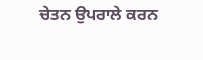ਚੇਤਨ ਉਪਰਾਲੇ ਕਰਨ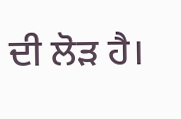ਦੀ ਲੋੜ ਹੈ।